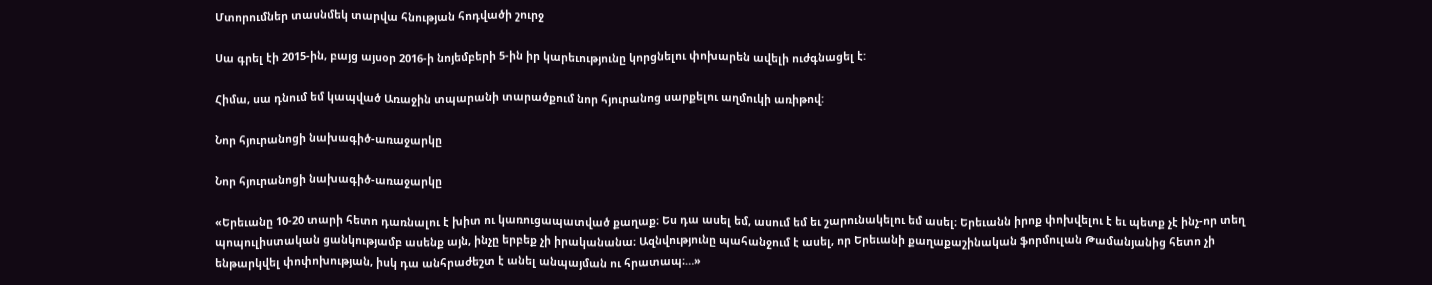Մտորումներ տասնմեկ տարվա հնության հոդվածի շուրջ

Սա գրել էի 2015-ին, բայց այսօր 2016-ի նոյեմբերի 5-ին իր կարեւությունը կորցնելու փոխարեն ավելի ուժգնացել է:

Հիմա, սա դնում եմ կապված Առաջին տպարանի տարածքում նոր հյուրանոց սարքելու աղմուկի առիթով:

Նոր հյուրանոցի նախագիծ-առաջարկը

Նոր հյուրանոցի նախագիծ-առաջարկը

«Երեւանը 10-20 տարի հետո դառնալու է խիտ ու կառուցապատված քաղաք։ Ես դա ասել եմ, ասում եմ եւ շարունակելու եմ ասել։ Երեւանն իրոք փոխվելու է եւ պետք չէ ինչ-որ տեղ պոպուլիստական ցանկությամբ ասենք այն, ինչը երբեք չի իրականանա։ Ազնվությունը պահանջում է ասել, որ Երեւանի քաղաքաշինական ֆորմուլան Թամանյանից հետո չի ենթարկվել փոփոխության, իսկ դա անհրաժեշտ է անել անպայման ու հրատապ։…»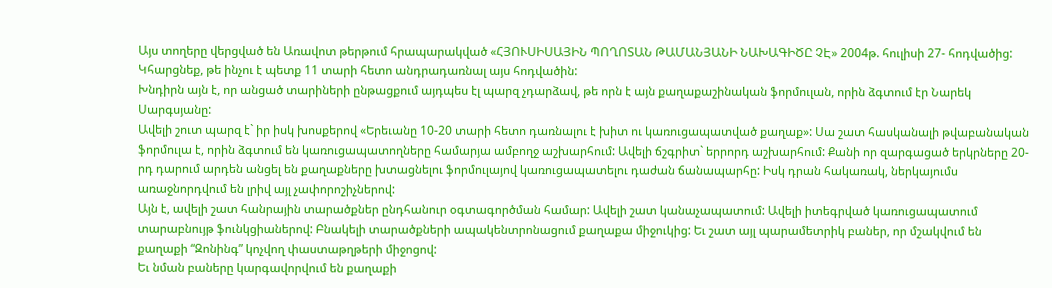Այս տողերը վերցված են Առավոտ թերթում հրապարակված «ՀՅՈՒՍԻՍԱՅԻՆ ՊՈՂՈՏԱՆ ԹԱՄԱՆՅԱՆԻ ՆԱԽԱԳԻԾԸ ՉԷ» 2004թ. հուլիսի 27- հոդվածից:
Կհարցնեք, թե ինչու է պետք 11 տարի հետո անդրադառնալ այս հոդվածին:
Խնդիրն այն է, որ անցած տարիների ընթացքում այդպես էլ պարզ չդարձավ, թե որն է այն քաղաքաշինական ֆորմուլան, որին ձգտում էր Նարեկ Սարգսյանը:
Ավելի շուտ պարզ է` իր իսկ խոսքերով «Երեւանը 10-20 տարի հետո դառնալու է խիտ ու կառուցապատված քաղաք»: Սա շատ հասկանալի թվաբանական ֆորմուլա է, որին ձգտում են կառուցապատողները համարյա ամբողջ աշխարհում: Ավելի ճշգրիտ` երրորդ աշխարհում: Քանի որ զարգացած երկրները 20-րդ դարում արդեն անցել են քաղաքները խտացնելու ֆորմուլայով կառուցապատելու դաժան ճանապարհը: Իսկ դրան հակառակ, ներկայումս առաջնորդվում են լրիվ այլ չափորոշիչներով:
Այն է, ավելի շատ հանրային տարածքներ ընդհանուր օգտագործման համար: Ավելի շատ կանաչապատում: Ավելի իտեգրված կառուցապատում տարաբնույթ ֆունկցիաներով: Բնակելի տարածքների ապակենտրոնացում քաղաքա միջուկից: Եւ շատ այլ պարամետրիկ բաներ, որ մշակվում են քաղաքի “Զոնինգ” կոչվող փաստաթղթերի միջոցով:
Եւ նման բաները կարգավորվում են քաղաքի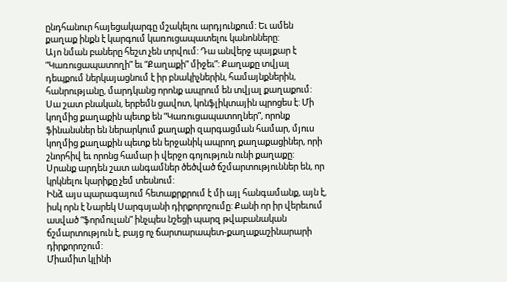ընդհանուր հայեցակարգը մշակելու արդյունքում: Եւ ամեն քաղաք ինքն է կարգում կառուցապատելու կանոնները:
Այո նման բաները հեշտ չեն տրվում: Դա անվերջ պայքար է “Կառուցապատողի” եւ “Քաղաքի” միջեւ”: Քաղաքը տվյալ դեպքում ներկայացնում է իր բնակիչներին, համայնքներին, հանրությանը, մարդկանց որոնք ապրում են տվյալ քաղաքում: Սա շատ բնական, երբեմն ցավոտ, կոնֆլիկտային պրոցես է: Մի կողմից քաղաքին պետք են “Կառուցապատողներ”, որոնք ֆինանսներ են ներարկում քաղաքի զարգացման համար, մյուս կողմից քաղաքին պետք են երջանիկ ապրող քաղաքացիներ, որի շնորհիվ եւ որոնց համար ի վերջո գոյություն ունի քաղաքը:
Սրանք արդեն շատ անգամներ ծեծված ճշմարտություններ են, որ կրկնելու կարիքը չեմ տեսնում:
Ինձ այս պարագայում հետաքրքրում է մի այլ հանգամանք, այն է, իսկ որն է Նարեկ Սարգսյանի դիրքորոշումը: Քանի որ իր վերեւում ասված “ֆորմուլան” ինչպես նշեցի պարզ թվաբանական ճշմարտություն է, բայց ոչ ճարտարապետ-քաղաքաշինարարի դիրքորոշում:
Միամիտ կլինի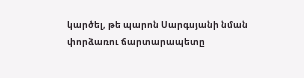կարծել, թե պարոն Սարգսյանի նման փորձառու ճարտարապետը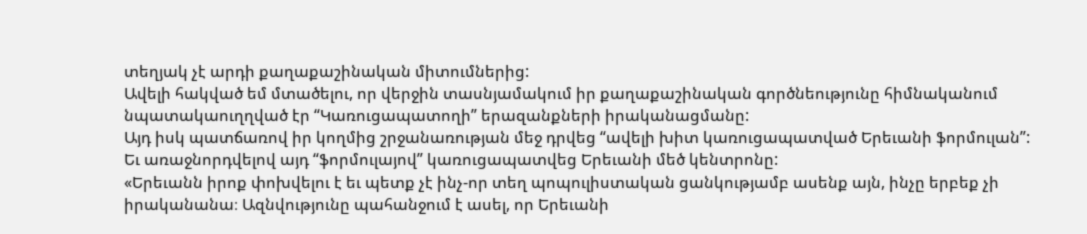տեղյակ չէ արդի քաղաքաշինական միտումներից:
Ավելի հակված եմ մտածելու, որ վերջին տասնյամակում իր քաղաքաշինական գործնեությունը հիմնականում նպատակաուղղված էր “Կառուցապատողի” երազանքների իրականացմանը:
Այդ իսկ պատճառով իր կողմից շրջանառության մեջ դրվեց “ավելի խիտ կառուցապատված Երեւանի ֆորմուլան”:
Եւ առաջնորդվելով այդ “ֆորմուլայով” կառուցապատվեց Երեւանի մեծ կենտրոնը:
«Երեւանն իրոք փոխվելու է եւ պետք չէ ինչ-որ տեղ պոպուլիստական ցանկությամբ ասենք այն, ինչը երբեք չի իրականանա։ Ազնվությունը պահանջում է ասել, որ Երեւանի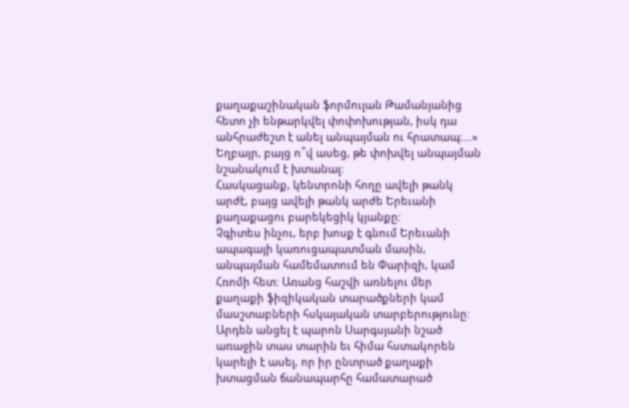քաղաքաշինական ֆորմուլան Թամանյանից հետո չի ենթարկվել փոփոխության, իսկ դա անհրաժեշտ է անել անպայման ու հրատապ։…»
Եղբայր, բայց ո՞վ ասեց, թե փոխվել անպայման նշանակում է խտանալ:
Հասկացանք, կենտրոնի հողը ավելի թանկ արժէ, բայց ավելի թանկ արժե Երեւանի քաղաքացու բարեկեցիկ կյանքը:
Չգիտես ինչու, երբ խոսք է գնում Երեւանի ապագայի կառուցապատման մասին, անպայման համեմատում են Փարիզի, կամ Հռոմի հետ: Առանց հաշվի առնելու մեր քաղաքի ֆիզիկական տարածքների կամ մասշտաբների հսկայական տարբերությունը:
Արդեն անցել է պարոն Սարգսյանի նշած առաջին տաս տարին եւ հիմա հստակորեն կարելի է ասել, որ իր ընտրած քաղաքի խտացման ճանապարհը համատարած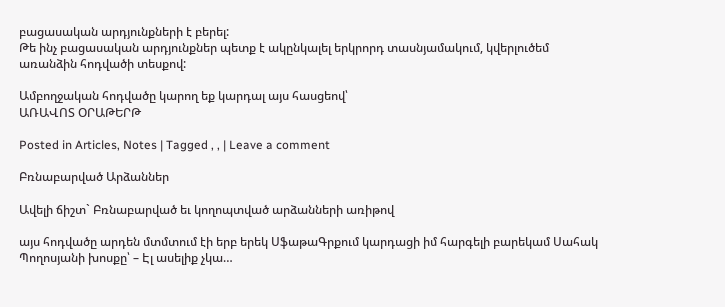բացասական արդյունքների է բերել:
Թե ինչ բացասական արդյունքներ պետք է ակընկալել երկրորդ տասնյամակում, կվերլուծեմ առանձին հոդվածի տեսքով:

Ամբողջական հոդվածը կարող եք կարդալ այս հասցեով՝
ԱՌԱՎՈՏ ՕՐԱԹԵՐԹ

Posted in Articles, Notes | Tagged , , | Leave a comment

Բռնաբարված Արձաններ

Ավելի ճիշտ` Բռնաբարված եւ կողոպտված արձանների առիթով

այս հոդվածը արդեն մտմտում էի երբ երեկ ՍֆաթաԳրքում կարդացի իմ հարգելի բարեկամ Սահակ Պողոսյանի խոսքը՝ – Էլ ասելիք չկա…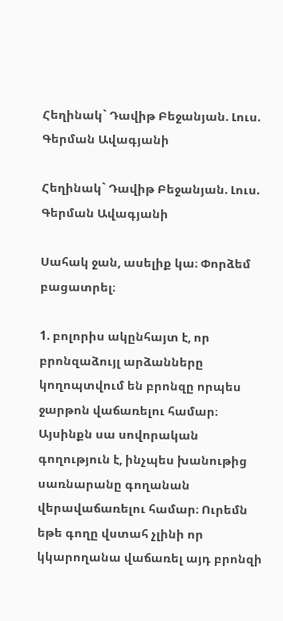Հեղինակ` Դավիթ Բեջանյան. Լուս. Գերման Ավագյանի

Հեղինակ` Դավիթ Բեջանյան. Լուս. Գերման Ավագյանի

Սահակ ջան, ասելիք կա։ Փորձեմ բացատրել։

1. բոլորիս ակընհայտ է, որ բրոնզաձույլ արձանները կողոպտվում են բրոնզը որպես ջարթոն վաճառելու համար։ Այսինքն սա սովորական գողություն է, ինչպես խանութից սառնարանը գողանան վերավաճառելու համար։ Ուրեմն եթե գողը վստահ չլինի որ կկարողանա վաճառել այդ բրոնզի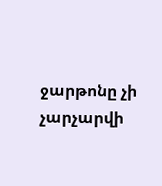ջարթոնը չի չարչարվի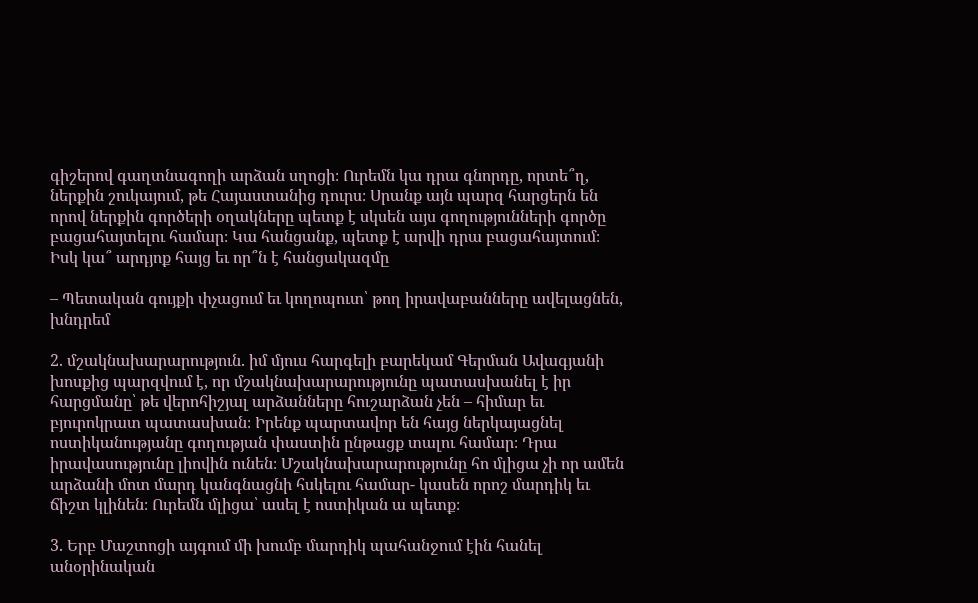գիշերով գաղտնագողի արձան սղոցի։ Ուրեմն կա դրա գնորդը, որտե՞ղ, ներքին շուկայում, թե Հայաստանից դուրս։ Սրանք այն պարզ հարցերն են որով ներքին գործերի օղակները պետք է սկսեն այս գողությունների գործը բացահայտելու համար։ Կա հանցանք, պետք է արվի դրա բացահայտում։ Իսկ կա՞ արդյոք հայց եւ որ՞ն է հանցակազմը

– Պետական գույքի փչացում եւ կողոպուտ՝ թող իրավաբանները ավելացնեն, խնդրեմ

2. մշակնախարարություն. իմ մյուս հարգելի բարեկամ Գերման Ավագյանի խոսքից պարզվում է, որ մշակնախարարությունը պատասխանել է իր հարցմանը՝ թե վերոհիշյալ արձանները հուշարձան չեն – հիմար եւ բյուրոկրատ պատասխան։ Իրենք պարտավոր են հայց ներկայացնել ոստիկանությանը գողության փաստին ընթացք տալու համար։ Դրա իրավասությունը լիովին ունեն։ Մշակնախարարությունը հո մլիցա չի որ ամեն արձանի մոտ մարդ կանգնացնի հսկելու համար- կասեն որոշ մարդիկ եւ ճիշտ կլինեն։ Ուրեմն մլիցա՝ ասել է ոստիկան ա պետք։

3. Երբ Մաշտոցի այգում մի խումբ մարդիկ պահանջում էին հանել անօրինական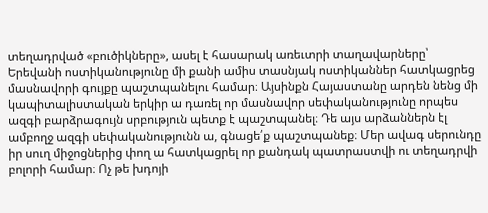տեղադրված «բուծիկները», ասել է հասարակ առեւտրի տաղավարները՝ Երեվանի ոստիկանությունը մի քանի ամիս տասնյակ ոստիկաններ հատկացրեց մասնավորի գույքը պաշտպանելու համար։ Այսինքն Հայաստանը արդեն նենց մի կապիտալիստական երկիր ա դառել որ մասնավոր սեփականությունը որպես ազգի բարձրագույն սրբություն պետք է պաշտպանել։ Դե այս արձաններն էլ ամբողջ ազգի սեփականությունն ա, գնացե՛ք պաշտպանեք։ Մեր ավագ սերունդը իր սուղ միջոցներից փող ա հատկացրել որ քանդակ պատրաստվի ու տեղադրվի բոլորի համար։ Ոչ թե խդոյի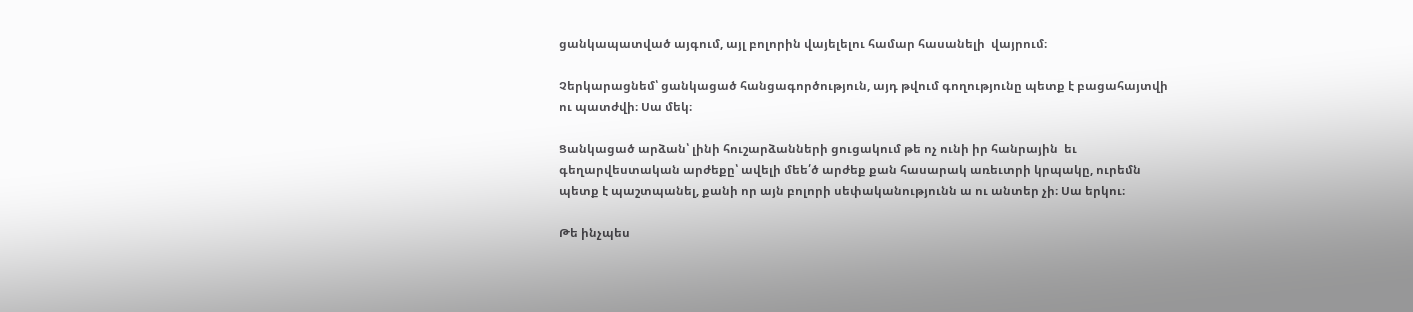ցանկապատված այգում, այլ բոլորին վայելելու համար հասանելի  վայրում։

Չերկարացնեմ՝ ցանկացած հանցագործություն, այդ թվում գողությունը պետք է բացահայտվի ու պատժվի։ Սա մեկ։

Ցանկացած արձան՝ լինի հուշարձանների ցուցակում թե ոչ ունի իր հանրային  եւ գեղարվեստական արժեքը՝ ավելի մեե՛ծ արժեք քան հասարակ առեւտրի կրպակը, ուրեմն պետք է պաշտպանել, քանի որ այն բոլորի սեփականությունն ա ու անտեր չի։ Սա երկու։

Թե ինչպես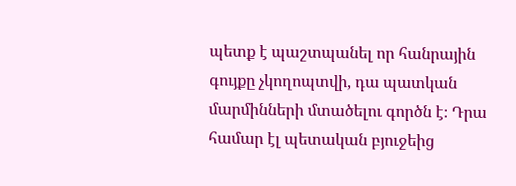պետք է պաշտպանել որ հանրային գույքը չկողոպտվի, դա պատկան մարմինների մտածելու գործն է։ Դրա համար էլ պետական բյուջեից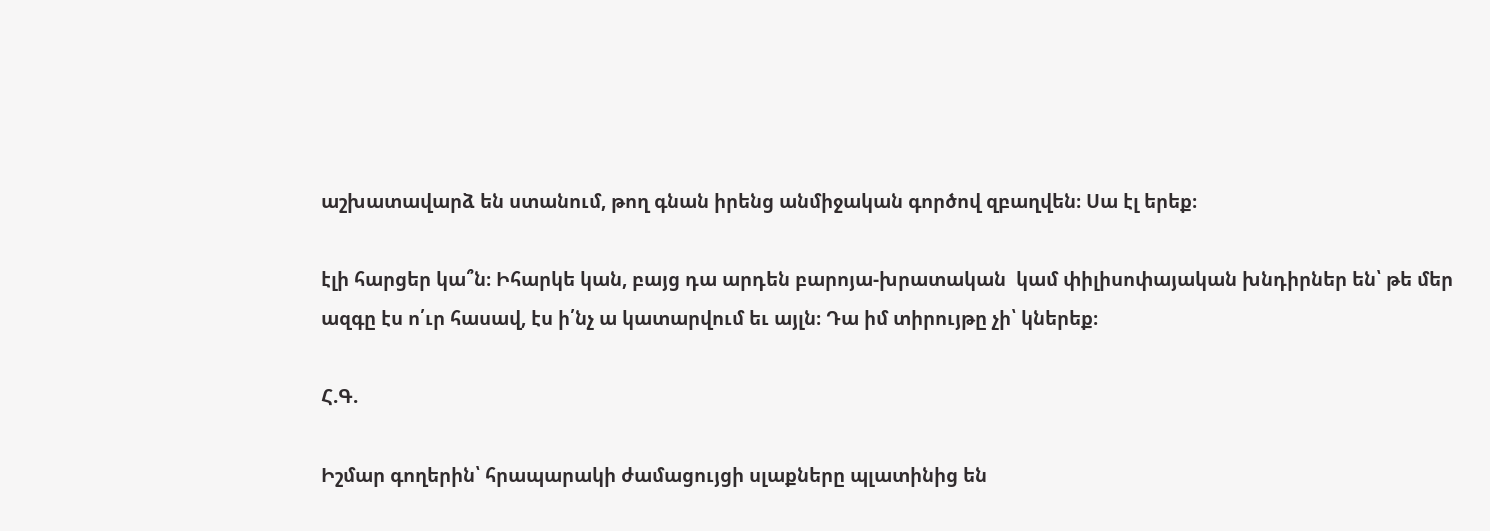աշխատավարձ են ստանում, թող գնան իրենց անմիջական գործով զբաղվեն։ Սա էլ երեք։

էլի հարցեր կա՞ն։ Իհարկե կան, բայց դա արդեն բարոյա-խրատական  կամ փիլիսոփայական խնդիրներ են՝ թե մեր ազգը էս ո՛ւր հասավ, էս ի՛նչ ա կատարվում եւ այլն։ Դա իմ տիրույթը չի՝ կներեք։

Հ.Գ.

Իշմար գողերին՝ հրապարակի ժամացույցի սլաքները պլատինից են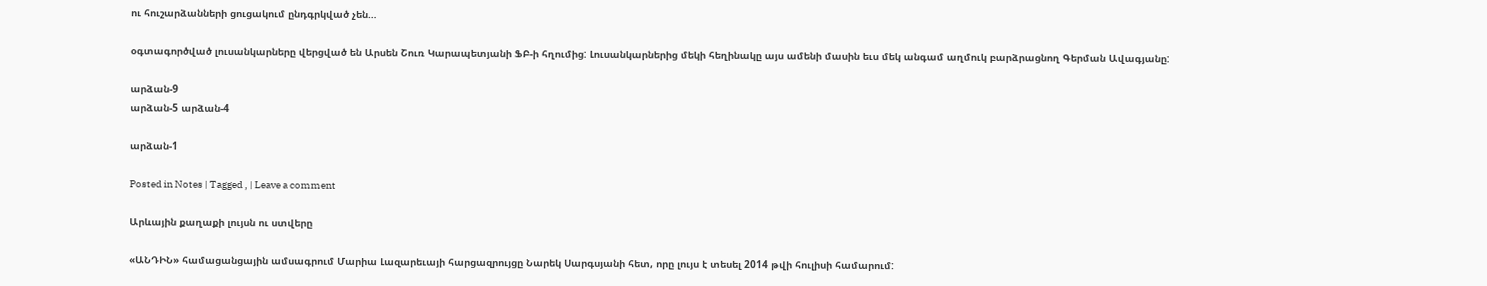ու հուշարձանների ցուցակում ընդգրկված չեն…

օգտագործված լուսանկարները վերցված են Արսեն Շուռ Կարապետյանի ՖԲ-ի հղումից: Լուսանկարներից մեկի հեղինակը այս ամենի մասին եւս մեկ անգամ աղմուկ բարձրացնող Գերման Ավագյանը:

արձան-9
արձան-5 արձան-4

արձան-1

Posted in Notes | Tagged , | Leave a comment

Արևային քաղաքի լույսն ու ստվերը

«ԱՆԴԻՆ» համացանցային ամսագրում Մարիա Լազարեւայի հարցազրույցը Նարեկ Սարգսյանի հետ, որը լույս է տեսել 2014 թվի հուլիսի համարում: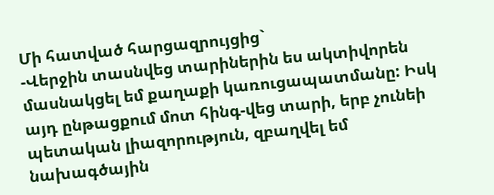Մի հատված հարցազրույցից`
-Վերջին տասնվեց տարիներին ես ակտիվորեն մասնակցել եմ քաղաքի կառուցապատմանը: Իսկ այդ ընթացքում մոտ հինգ-վեց տարի, երբ չունեի պետական լիազորություն, զբաղվել եմ նախագծային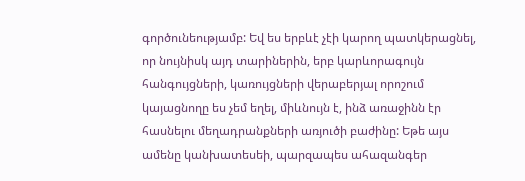գործունեությամբ: Եվ ես երբևէ չէի կարող պատկերացնել, որ նույնիսկ այդ տարիներին, երբ կարևորագույն հանգույցների, կառույցների վերաբերյալ որոշում կայացնողը ես չեմ եղել, միևնույն է, ինձ առաջինն էր հասնելու մեղադրանքների առյուծի բաժինը: Եթե այս ամենը կանխատեսեի, պարզապես ահազանգեր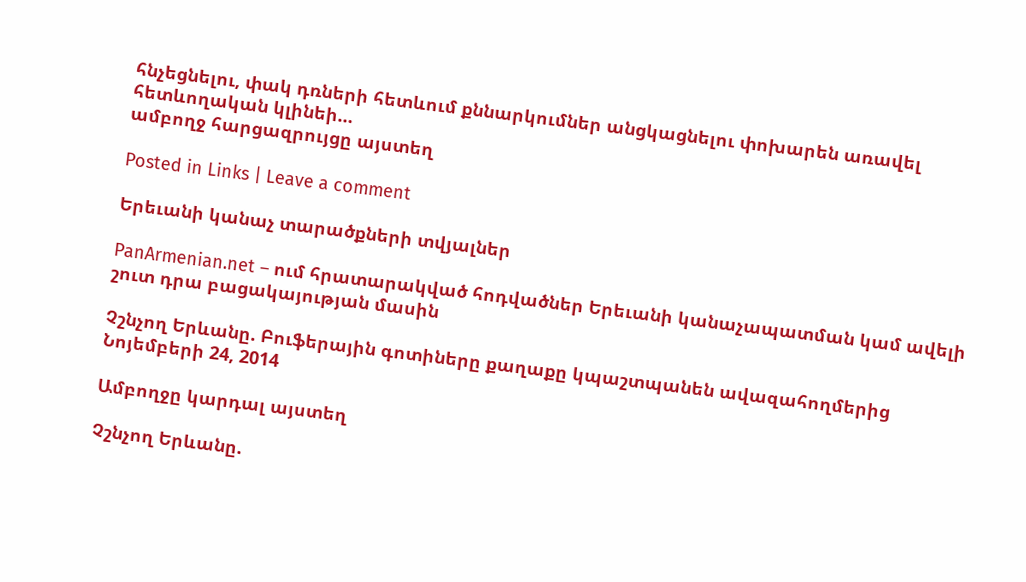հնչեցնելու, փակ դռների հետևում քննարկումներ անցկացնելու փոխարեն առավել հետևողական կլինեի…
ամբողջ հարցազրույցը այստեղ

Posted in Links | Leave a comment

Երեւանի կանաչ տարածքների տվյալներ

PanArmenian.net – ում հրատարակված հոդվածներ Երեւանի կանաչապատման կամ ավելի շուտ դրա բացակայության մասին

Չշնչող Երևանը. Բուֆերային գոտիները քաղաքը կպաշտպանեն ավազահողմերից
Նոյեմբերի 24, 2014

Ամբողջը կարդալ այստեղ

Չշնչող Երևանը.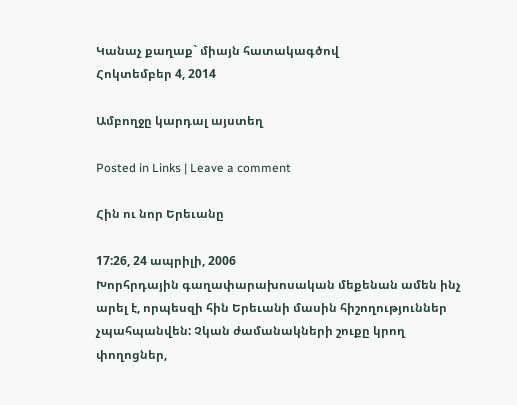Կանաչ քաղաք` միայն հատակագծով
Հոկտեմբեր 4, 2014

Ամբողջը կարդալ այստեղ

Posted in Links | Leave a comment

Հին ու նոր Երեւանը

17:26, 24 ապրիլի, 2006
Խորհրդային գաղափարախոսական մեքենան ամեն ինչ արել է, որպեսզի հին Երեւանի մասին հիշողություններ չպահպանվեն: Չկան ժամանակների շուքը կրող փողոցներ,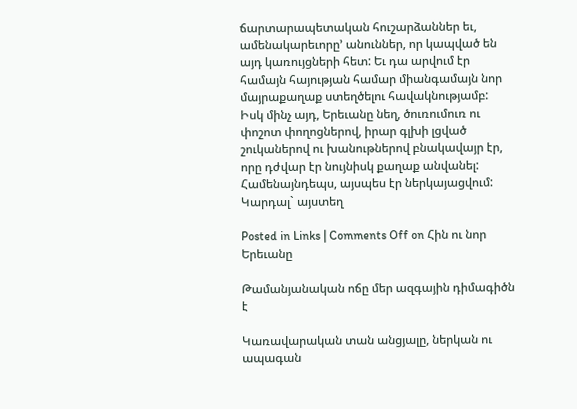ճարտարապետական հուշարձաններ եւ, ամենակարեւորը’ անուններ, որ կապված են այդ կառույցների հետ: Եւ դա արվում էր համայն հայության համար միանգամայն նոր մայրաքաղաք ստեղծելու հավակնությամբ: Իսկ մինչ այդ, Երեւանը նեղ, ծուռումուռ ու փոշոտ փողոցներով, իրար գլխի լցված շուկաներով ու խանութներով բնակավայր էր, որը դժվար էր նույնիսկ քաղաք անվանել: Համենայնդեպս, այսպես էր ներկայացվում:
Կարդալ` այստեղ

Posted in Links | Comments Off on Հին ու նոր Երեւանը

Թամանյանական ոճը մեր ազգային դիմագիծն է

Կառավարական տան անցյալը, ներկան ու ապագան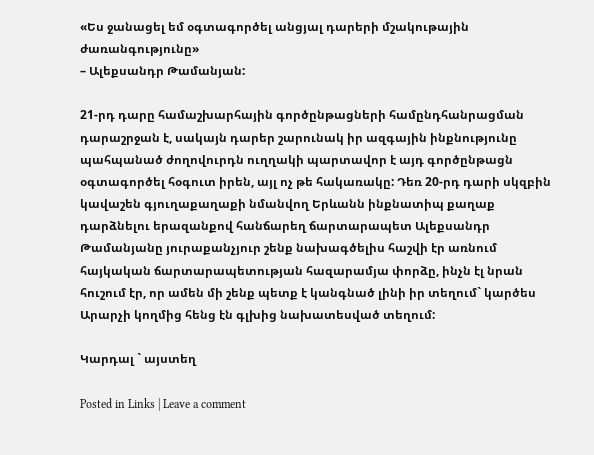«Ես ջանացել եմ օգտագործել անցյալ դարերի մշակութային
ժառանգությունը»
– Ալեքսանդր Թամանյան:

21-րդ դարը համաշխարհային գործընթացների համընդհանրացման դարաշրջան է, սակայն դարեր շարունակ իր ազգային ինքնությունը պահպանած ժողովուրդն ուղղակի պարտավոր է այդ գործընթացն օգտագործել հօգուտ իրեն, այլ ոչ թե հակառակը: Դեռ 20-րդ դարի սկզբին կավաշեն գյուղաքաղաքի նմանվող Երևանն ինքնատիպ քաղաք դարձնելու երազանքով հանճարեղ ճարտարապետ Ալեքսանդր Թամանյանը յուրաքանչյուր շենք նախագծելիս հաշվի էր առնում հայկական ճարտարապետության հազարամյա փորձը, ինչն էլ նրան հուշում էր, որ ամեն մի շենք պետք է կանգնած լինի իր տեղում` կարծես Արարչի կողմից հենց էն գլխից նախատեսված տեղում:

Կարդալ ` այստեղ

Posted in Links | Leave a comment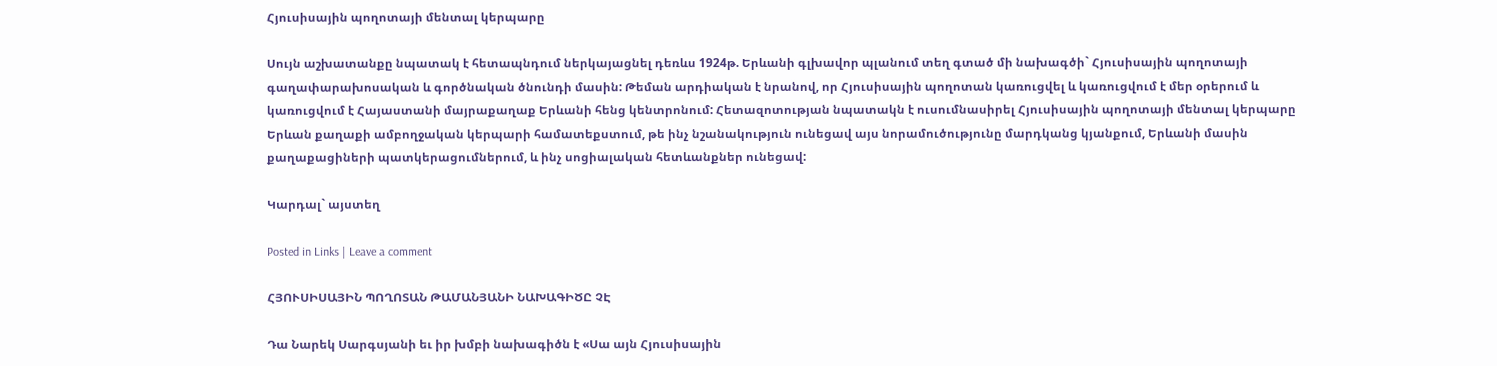Հյուսիսային պողոտայի մենտալ կերպարը

Սույն աշխատանքը նպատակ է հետապնդում ներկայացնել դեռևս 1924թ. Երևանի գլխավոր պլանում տեղ գտած մի նախագծի` Հյուսիսային պողոտայի գաղափարախոսական և գործնական ծնունդի մասին: Թեման արդիական է նրանով, որ Հյուսիսային պողոտան կառուցվել և կառուցվում է մեր օրերում և կառուցվում է Հայաստանի մայրաքաղաք Երևանի հենց կենտրոնում: Հետազոտության նպատակն է ուսումնասիրել Հյուսիսային պողոտայի մենտալ կերպարը Երևան քաղաքի ամբողջական կերպարի համատեքստում, թե ինչ նշանակություն ունեցավ այս նորամուծությունը մարդկանց կյանքում, Երևանի մասին քաղաքացիների պատկերացումներում, և ինչ սոցիալական հետևանքներ ունեցավ:

Կարդալ` այստեղ

Posted in Links | Leave a comment

ՀՅՈՒՍԻՍԱՅԻՆ ՊՈՂՈՏԱՆ ԹԱՄԱՆՅԱՆԻ ՆԱԽԱԳԻԾԸ ՉԷ

Դա Նարեկ Սարգսյանի եւ իր խմբի նախագիծն է «Սա այն Հյուսիսային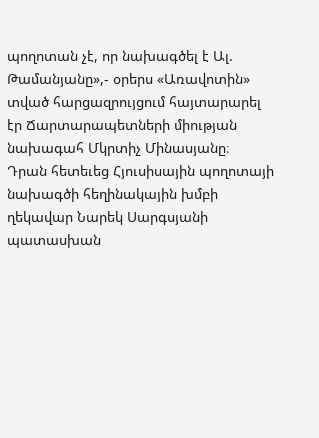պողոտան չէ, որ նախագծել է Ալ. Թամանյանը»,- օրերս «Առավոտին» տված հարցազրույցում հայտարարել էր Ճարտարապետների միության նախագահ Մկրտիչ Մինասյանը։
Դրան հետեւեց Հյուսիսային պողոտայի նախագծի հեղինակային խմբի ղեկավար Նարեկ Սարգսյանի պատասխան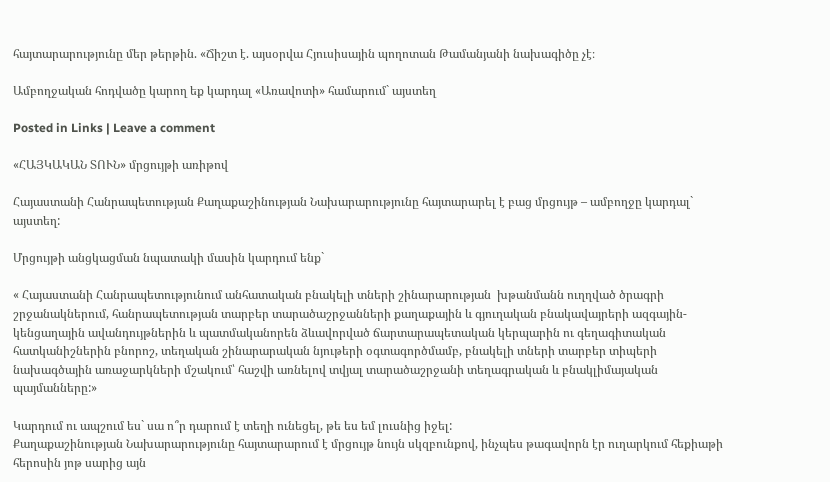հայտարարությունը մեր թերթին. «Ճիշտ է. այսօրվա Հյուսիսային պողոտան Թամանյանի նախագիծը չէ։

Ամբողջական հոդվածը կարող եք կարդալ «Առավոտի» համարում` այստեղ

Posted in Links | Leave a comment

«ՀԱՅԿԱԿԱՆ ՏՈՒՆ» մրցույթի առիթով

Հայաստանի Հանրապետության Քաղաքաշինության Նախարարությունը հայտարարել է բաց մրցույթ – ամբողջը կարդալ` այստեղ:

Մրցույթի անցկացման նպատակի մասին կարդում ենք`

« Հայաստանի Հանրապետությունում անհատական բնակելի տների շինարարության  խթանմանն ուղղված ծրագրի շրջանակներում, հանրապետության տարբեր տարածաշրջանների քաղաքային և գյուղական բնակավայրերի ազգային-կենցաղային ավանդույթներին և պատմականորեն ձևավորված ճարտարապետական կերպարին ու գեղագիտական հատկանիշներին բնորոշ, տեղական շինարարական նյութերի օգտագործմամբ, բնակելի տների տարբեր տիպերի նախագծային առաջարկների մշակում՝ հաշվի առնելով տվյալ տարածաշրջանի տեղագրական և բնակլիմայական պայմանները:»

Կարդում ու ապշում ես` սա ո՞ր դարում է տեղի ունեցել, թե ես եմ լուսնից իջել:
Քաղաքաշինության Նախարարությունը հայտարարում է մրցույթ նույն սկզբունքով, ինչպես թագավորն էր ուղարկում հեքիաթի հերոսին յոթ սարից այն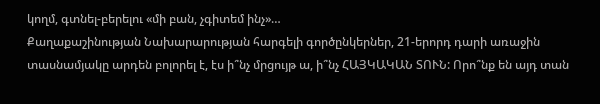կողմ, գտնել-բերելու «մի բան, չգիտեմ ինչ»…
Քաղաքաշինության Նախարարության հարգելի գործընկերներ, 21-երորդ դարի առաջին տասնամյակը արդեն բոլորել է, էս ի՞նչ մրցույթ ա, ի՞նչ ՀԱՅԿԱԿԱՆ ՏՈՒՆ: Որո՞նք են այդ տան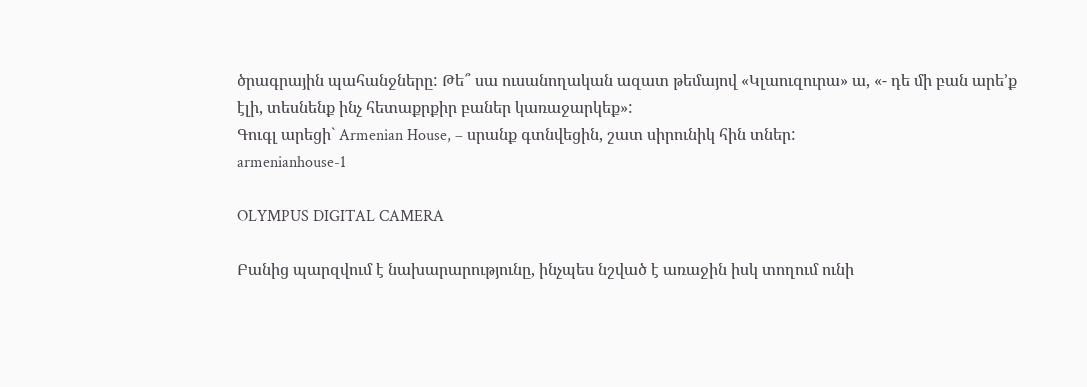ծրագրային պահանջները: Թե՞ սա ուսանողական ազատ թեմայով «Կլաուզուրա» ա, «- դե մի բան արե’ք էլի, տեսնենք ինչ հետաքրքիր բաներ կառաջարկեք»:
Գուգլ արեցի` Armenian House, – սրանք գտնվեցին, շատ սիրունիկ հին տներ:
armenianhouse-1

OLYMPUS DIGITAL CAMERA

Բանից պարզվում է նախարարությունը, ինչպես նշված է առաջին իսկ տողում ունի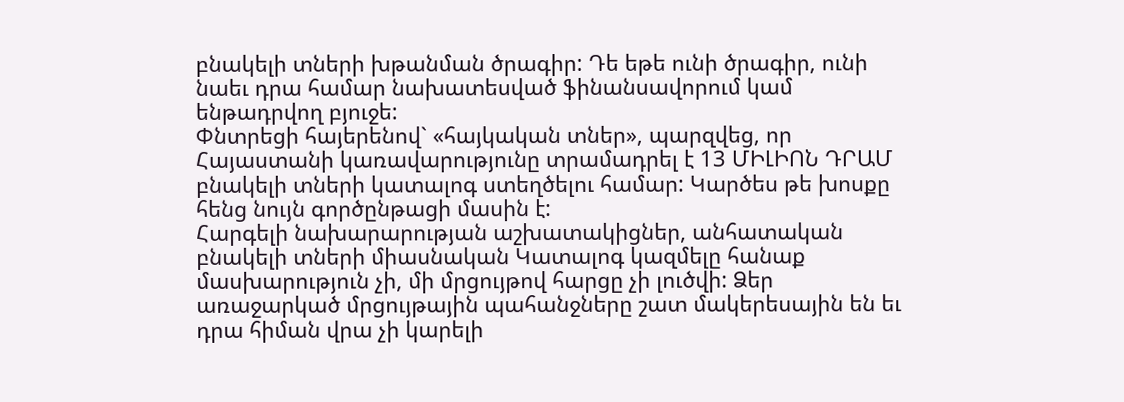բնակելի տների խթանման ծրագիր: Դե եթե ունի ծրագիր, ունի նաեւ դրա համար նախատեսված ֆինանսավորում կամ ենթադրվող բյուջե:
Փնտրեցի հայերենով` «հայկական տներ», պարզվեց, որ Հայաստանի կառավարությունը տրամադրել է 13 ՄԻԼԻՈՆ ԴՐԱՄ բնակելի տների կատալոգ ստեղծելու համար: Կարծես թե խոսքը հենց նույն գործընթացի մասին է:
Հարգելի նախարարության աշխատակիցներ, անհատական բնակելի տների միասնական Կատալոգ կազմելը հանաք մասխարություն չի, մի մրցույթով հարցը չի լուծվի: Ձեր առաջարկած մրցույթային պահանջները շատ մակերեսային են եւ դրա հիման վրա չի կարելի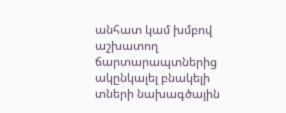անհատ կամ խմբով աշխատող ճարտարապտներից ակընկալել բնակելի տների նախագծային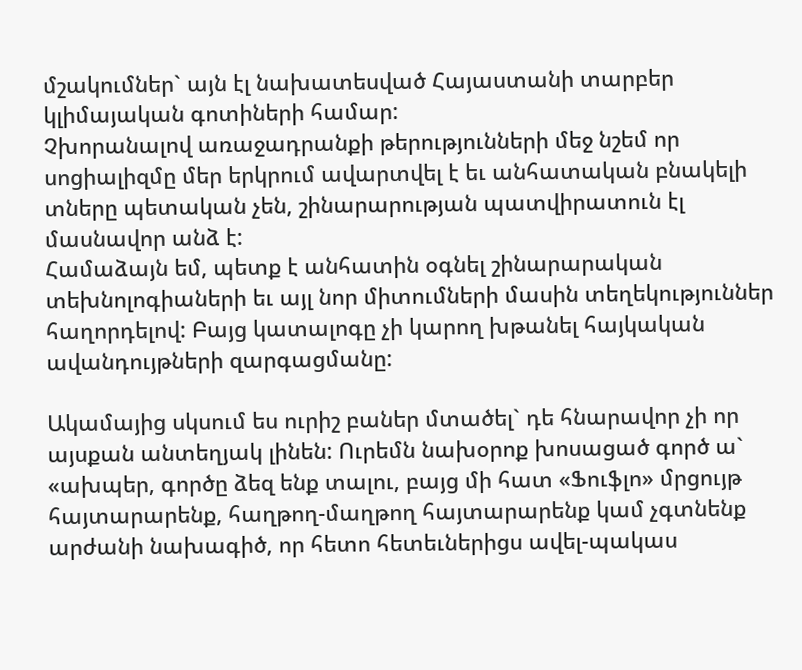մշակումներ` այն էլ նախատեսված Հայաստանի տարբեր կլիմայական գոտիների համար:
Չխորանալով առաջադրանքի թերությունների մեջ նշեմ որ սոցիալիզմը մեր երկրում ավարտվել է եւ անհատական բնակելի տները պետական չեն, շինարարության պատվիրատուն էլ մասնավոր անձ է:
Համաձայն եմ, պետք է անհատին օգնել շինարարական տեխնոլոգիաների եւ այլ նոր միտումների մասին տեղեկություններ հաղորդելով: Բայց կատալոգը չի կարող խթանել հայկական ավանդույթների զարգացմանը:

Ակամայից սկսում ես ուրիշ բաներ մտածել` դե հնարավոր չի որ այսքան անտեղյակ լինեն: Ուրեմն նախօրոք խոսացած գործ ա` «ախպեր, գործը ձեզ ենք տալու, բայց մի հատ «Ֆուֆլո» մրցույթ հայտարարենք, հաղթող-մաղթող հայտարարենք կամ չգտնենք արժանի նախագիծ, որ հետո հետեւներիցս ավել-պակաս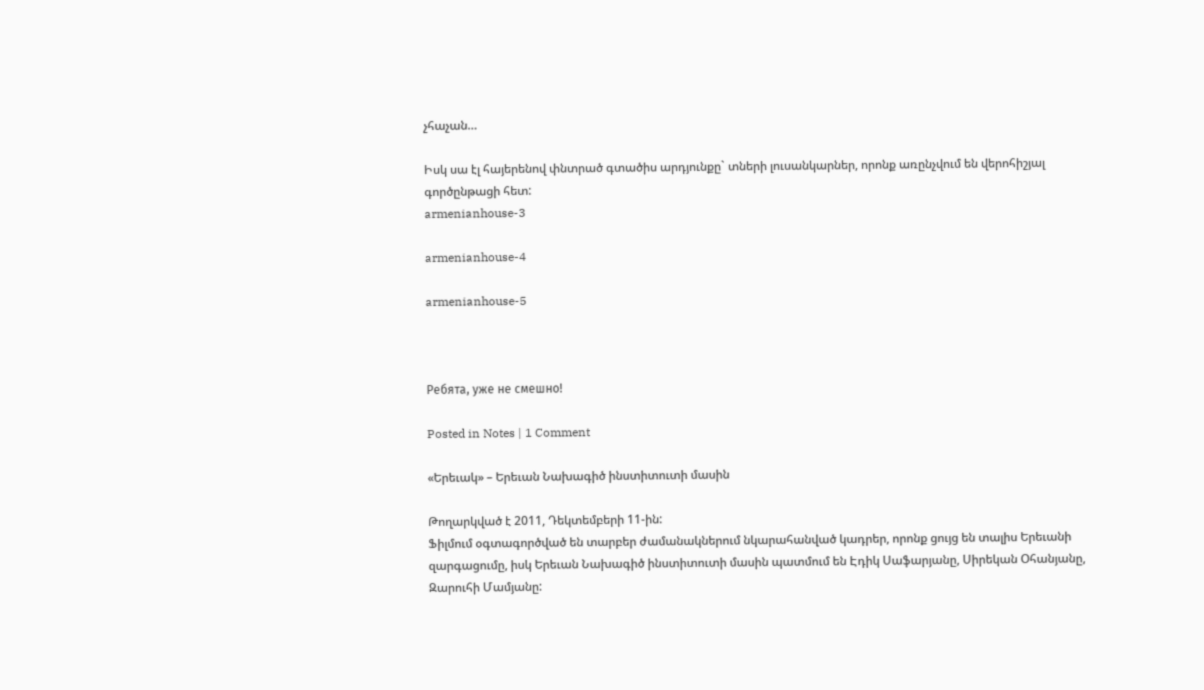չհաչան…

Իսկ սա էլ հայերենով փնտրած գտածիս արդյունքը` տների լուսանկարներ, որոնք առընչվում են վերոհիշյալ գործընթացի հետ:
armenianhouse-3

armenianhouse-4

armenianhouse-5



Ребята, уже не смешно!

Posted in Notes | 1 Comment

«Երեւակ» – Երեւան Նախագիծ ինստիտուտի մասին

Թողարկված է 2011, Դեկտեմբերի 11-ին:
Ֆիլմում օգտագործված են տարբեր ժամանակներում նկարահանված կադրեր, որոնք ցույց են տալիս Երեւանի զարգացումը, իսկ Երեւան Նախագիծ ինստիտուտի մասին պատմում են Էդիկ Սաֆարյանը, Սիրեկան Օհանյանը, Զարուհի Մամյանը: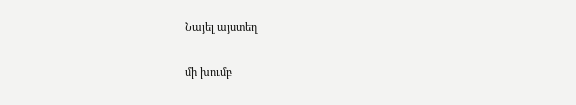Նայել այստեղ

մի խումբ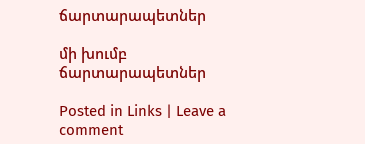ճարտարապետներ

մի խումբ ճարտարապետներ

Posted in Links | Leave a comment